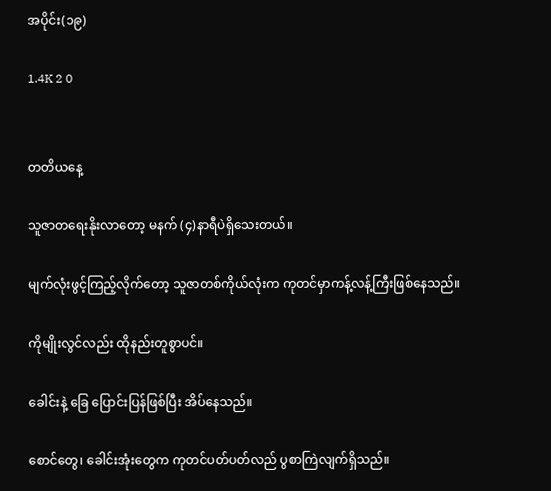အပိုင်း(၁၉)

1.4K 2 0


တတိယနေ့

သူဇာတရေးနိုးလာတော့ မနက် (၄)နာရီပဲရှိသေးတယ်။

မျက်လုံးဖွင့်ကြည့်လိုက်တော့ သူဇာတစ်ကိုယ်လုံးက ကုတင်မှာကန့်လန့်ကြီးဖြစ်နေသည်။

ကိုမျိုးလွင်လည်း ထိုနည်းတူစွာပင်။

ခေါင်းနဲ့ ခြေ ပြောင်းပြန်ဖြစ်ပြီး အိပ်နေသည်။

စောင်တွေ၊ ခေါင်းအုံးတွေက ကုတင်ပတ်ပတ်လည် ပွစာကြဲလျက်ရှိသည်။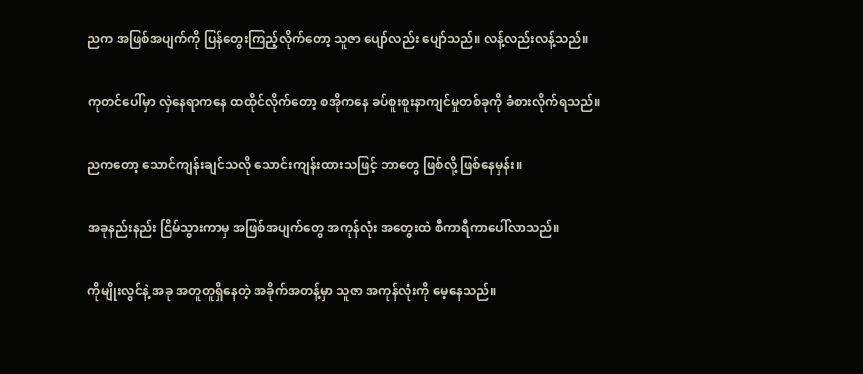ညက အဖြစ်အပျက်ကို ပြန်တွေးကြည့်လိုက်တော့ သူဇာ ပျော်လည်း ပျော်သည်။ လန့်လည်းလန့်သည်။

ကုတင်ပေါ်မှာ လှဲနေရာကနေ ထထိုင်လိုက်တော့ စအိုကနေ ခပ်စူးစူးနာကျင်မှုတစ်ခုကို ခံစားလိုက်ရသည်။

ညကတော့ သောင်ကျန်းချင်သလို သောင်းကျန်းထားသဖြင့် ဘာတွေ ဖြစ်လို့ ဖြစ်နေမှန်း။

အခုနည်းနည်း ငြိမ်သွားကာမှ အဖြစ်အပျက်တွေ အကုန်လုံး အတွေးထဲ စီကာရီကာပေါ်လာသည်။

ကိုမျိုးလွင်နဲ့ အခု အတူတူရှိနေတဲ့ အခိုက်အတန့်မှာ သူဇာ အကုန်လုံးကို မေ့နေသည်။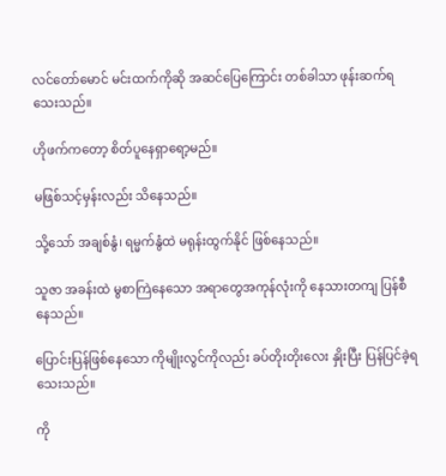လင်တော်မောင် မင်းထက်ကိုဆို အဆင်ပြေကြောင်း တစ်ခါသာ ဖုန်းဆက်ရသေးသည်။

ဟိုဖက်ကတော့ စိတ်ပူနေရှာရော့မည်။

မဖြစ်သင့်မှန်းလည်း သိနေသည်။

သို့သော် အချစ်နွံ၊ ရမ္မက်နွံထဲ မရုန်းထွက်နိုင် ဖြစ်နေသည်။

သူဇာ အခန်းထဲ မွစာကြဲနေသော အရာတွေအကုန်လုံးကို နေသားတကျ ပြန်စီနေသည်။

ပြောင်းပြန်ဖြစ်နေသော ကိုမျိုးလွင်ကိုလည်း ခပ်တိုးတိုးလေး နှိုးပြီး ပြန်ပြင်ခဲ့ရသေးသည်။

ကို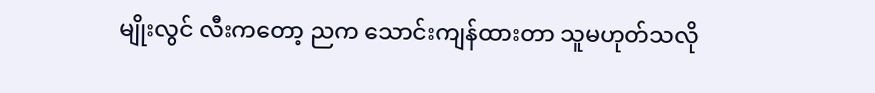မျိုးလွင် လီးကတော့ ညက သောင်းကျန်ထားတာ သူမဟုတ်သလို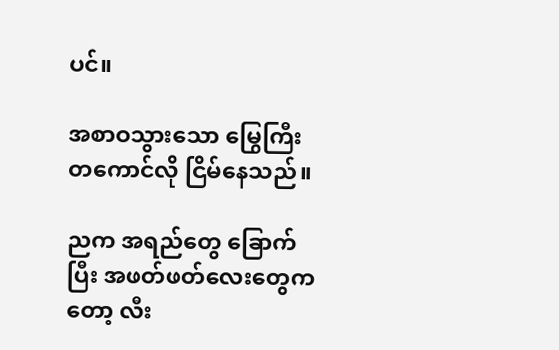ပင်။

အစာဝသွားသော မြွေကြီးတကောင်လို ငြိမ်နေသည်။

ညက အရည်တွေ ခြောက်ပြီး အဖတ်ဖတ်လေးတွေကတော့ လီး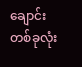ချောင်းတစ်ခုလုံး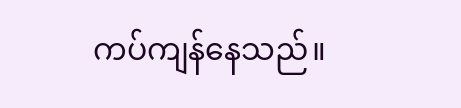ကပ်ကျန်နေသည်။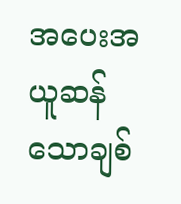အပေးအယူဆန်သောချစ်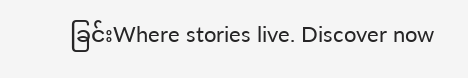ခြင်းWhere stories live. Discover now